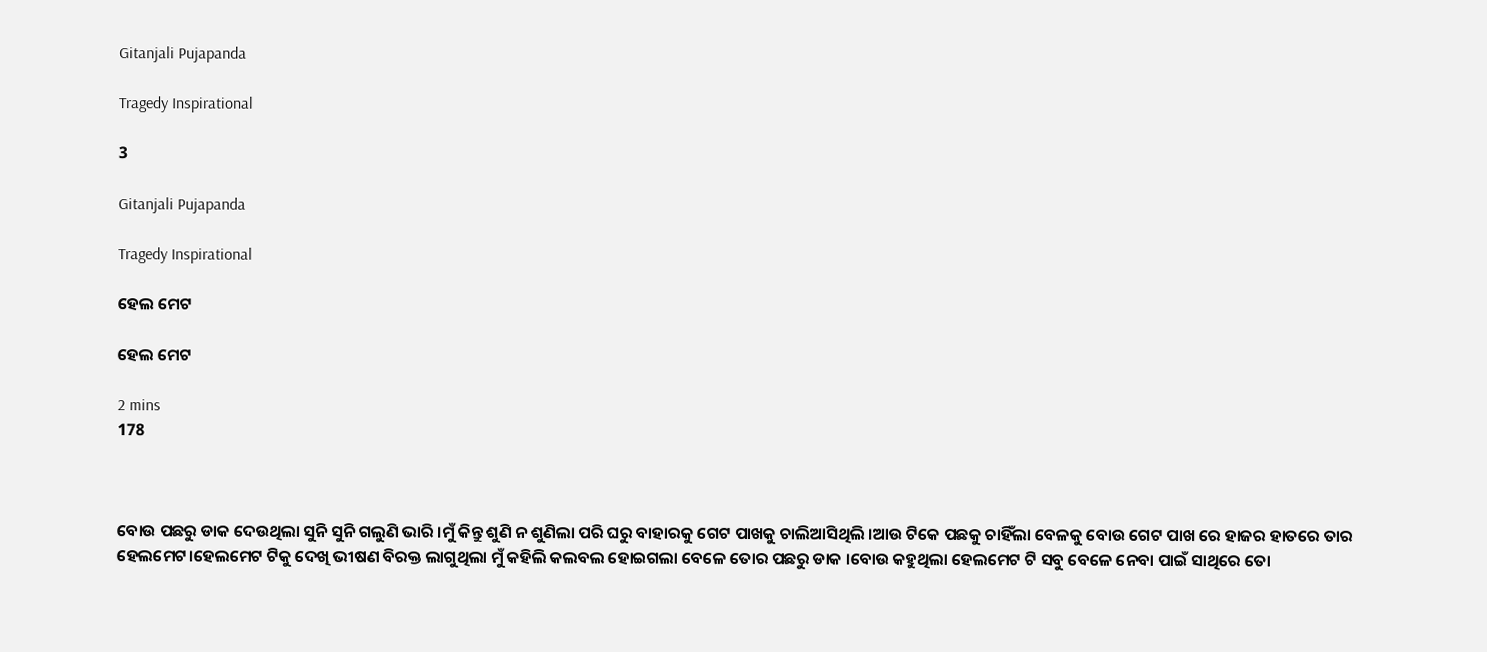Gitanjali Pujapanda

Tragedy Inspirational

3

Gitanjali Pujapanda

Tragedy Inspirational

ହେଲ ମେଟ

ହେଲ ମେଟ

2 mins
178



ବୋଉ ପଛରୁ ଡାକ ଦେଉଥିଲା ସୁନି ସୁନି ଗଲୁଣି ଭାରି ।ମୁଁ କିନ୍ତୁ ଶୁଣି ନ ଶୁଣିଲା ପରି ଘରୁ ବାହାରକୁ ଗେଟ ପାଖକୁ ଚାଲିଆସିଥିଲି ।ଆଉ ଟିକେ ପଛକୁ ଚାହିଁଲା ବେଳକୁ ବୋଉ ଗେଟ ପାଖ ରେ ହାଜର ହାତରେ ତାର ହେଲମେଟ।ହେଲମେଟ ଟିକୁ ଦେଖି ଭୀଷଣ ବିରକ୍ତ ଲାଗୁଥିଲା ମୁଁ କହିଲି କଲବଲ ହୋଇଗଲା ବେଳେ ତୋର ପଛରୁ ଡାକ ।ବୋଉ କହୁଥିଲା ହେଲମେଟ ଟି ସବୁ ବେଳେ ନେବା ପାଇଁ ସାଥିରେ ତୋ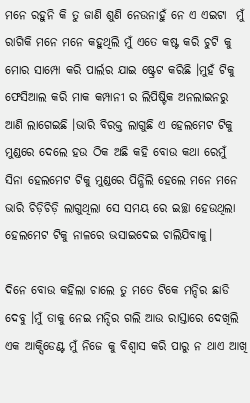ମନେ ରହୁନି କି ତୁ ଜାଣି ଶୁଣି ନେଉନାହୁଁ ନେ ଏ ଏଇଟା  ମୁଁ ରାଗିକି ମନେ ମନେ କହୁଥିଲି ମୁଁ ଏତେ କଷ୍ଟ କରି ଚୁଟି କୁ ମୋର ସାମ୍ପୋ କରି ପାର୍ଲର ଯାଇ ଷ୍ଟ୍ରେଟ କରିଛି ।ମୁହଁ ଟିକୁ ଫେସିଆଲ କରି ମାକ କମ୍ପାନୀ ର ଲିପିଷ୍ଟିକ ଅନଲାଇନରୁ ଆଣି ଲାଗେଇଛି ।ଭାରି ବିରକ୍ତ ଲାଗୁଛି ଏ ହେଲମେଟ ଟିକୁ ମୁଣ୍ଡରେ ଦେଲେ ହଉ ଠିକ ଅଛି କହି ବୋଉ କଥା ରେମୁଁ ସିନା ହେଲମେଟ ଟିକୁ ମୁଣ୍ଡରେ ପିନ୍ଧିଲି ହେଲେ ମନେ ମନେ ଭାରି ଚିଡ଼ିଚିଡ଼ି ଲାଗୁଥିଲା ସେ ସମୟ ରେ ଇଚ୍ଛା ହେଉଥିଲା ହେଲମେଟ ଟିକୁ ନାଳରେ ଭସାଇଦେଇ ଚାଲିଯିବାକୁ।

ଦିନେ ବୋଉ କହିଲା ଚାଲେ ତୁ ମତେ ଟିକେ ମନ୍ଦିର ଛାଡି ଦେବୁ ।ମୁଁ ତାକୁ ନେଇ ମନ୍ଦିର ଗଲି ଆଉ ରାସ୍ତାରେ ଦେଖିଲି ଏକ ଆକ୍ସିଡେଣ୍ଟ ମୁଁ ନିଜେ କୁ ବିଶ୍ୱାସ କରି ପାରୁ ନ ଥାଏ ଆଖି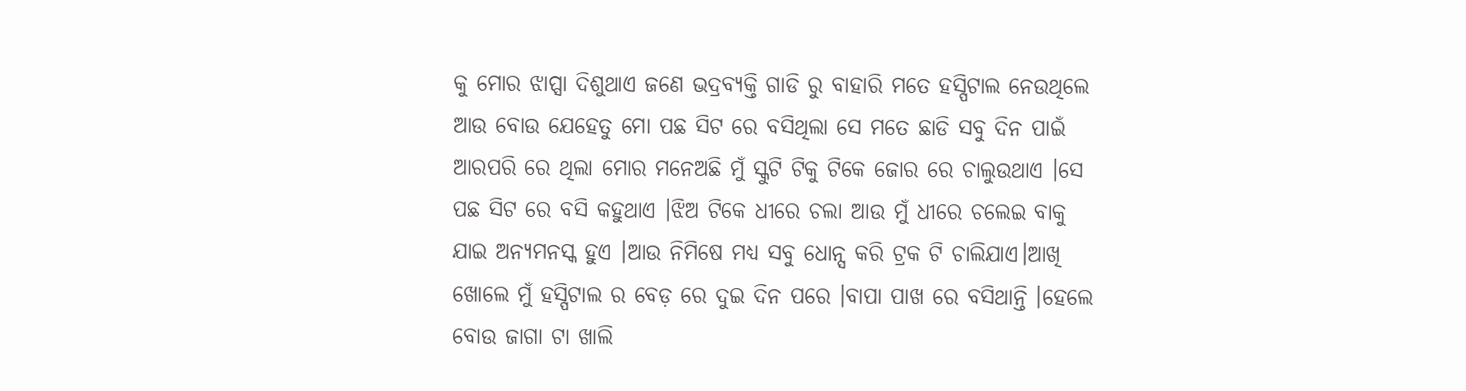କୁ ମୋର ଝାପ୍ସା ଦିଶୁଥାଏ ଜଣେ ଭଦ୍ରବ୍ୟକ୍ତି ଗାଡି ରୁ ବାହାରି ମତେ ହସ୍ପିଟାଲ ନେଉଥିଲେ ଆଉ ବୋଉ ଯେହେତୁ ମୋ ପଛ ସିଟ ରେ ବସିଥିଲା ସେ ମତେ ଛାଡି ସବୁ ଦିନ ପାଇଁ ଆରପରି ରେ ଥିଲା ମୋର ମନେଅଛି ମୁଁ ସ୍କୁଟି ଟିକୁ ଟିକେ ଜୋର ରେ ଚାଲୁଉଥାଏ ।ସେ ପଛ ସିଟ ରେ ବସି କହୁଥାଏ ।ଝିଅ ଟିକେ ଧୀରେ ଚଲା ଆଉ ମୁଁ ଧୀରେ ଚଲେଇ ବାକୁ ଯାଇ ଅନ୍ୟମନସ୍କ ହୁଏ ।ଆଉ ନିମିଷେ ମଧ୍ୟ ସବୁ ଧୋନ୍ସ କରି ଟ୍ରକ ଟି ଚାଲିଯାଏ।ଆଖି ଖୋଲେ ମୁଁ ହସ୍ପିଟାଲ ର ବେଡ଼ ରେ ଦୁଇ ଦିନ ପରେ ।ବାପା ପାଖ ରେ ବସିଥାନ୍ତି ।ହେଲେ ବୋଉ ଜାଗା ଟା ଖାଲି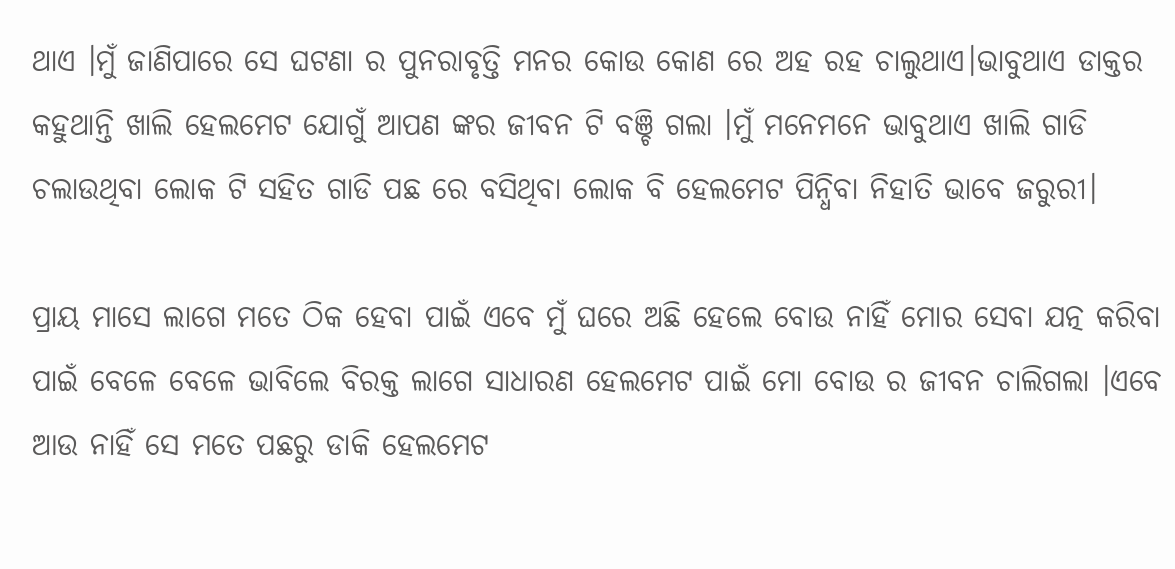ଥାଏ ।ମୁଁ ଜାଣିପାରେ ସେ ଘଟଣା ର ପୁନରାବୃତ୍ତି ମନର କୋଉ କୋଣ ରେ ଅହ ରହ ଚାଲୁଥାଏ।ଭାବୁଥାଏ ଡାକ୍ତର କହୁଥାନ୍ତି ଖାଲି ହେଲମେଟ ଯୋଗୁଁ ଆପଣ ଙ୍କର ଜୀବନ ଟି ବଞ୍ଚି ଗଲା ।ମୁଁ ମନେମନେ ଭାବୁଥାଏ ଖାଲି ଗାଡି ଚଲାଉଥିବା ଲୋକ ଟି ସହିତ ଗାଡି ପଛ ରେ ବସିଥିବା ଲୋକ ବି ହେଲମେଟ ପିନ୍ଧିବା ନିହାତି ଭାବେ ଜରୁରୀ।

ପ୍ରାୟ ମାସେ ଲାଗେ ମତେ ଠିକ ହେବା ପାଇଁ ଏବେ ମୁଁ ଘରେ ଅଛି ହେଲେ ବୋଉ ନାହିଁ ମୋର ସେବା ଯତ୍ନ କରିବା ପାଇଁ ବେଳେ ବେଳେ ଭାବିଲେ ବିରକ୍ତ ଲାଗେ ସାଧାରଣ ହେଲମେଟ ପାଇଁ ମୋ ବୋଉ ର ଜୀବନ ଚାଲିଗଲା ।ଏବେ ଆଉ ନାହିଁ ସେ ମତେ ପଛରୁ ଡାକି ହେଲମେଟ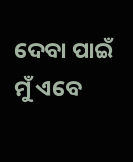ଦେବା ପାଇଁ ମୁଁ ଏବେ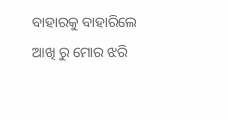ବାହାରକୁ ବାହାରିଲେ ଆଖି ରୁ ମୋର ଝରି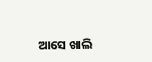ଆସେ ଖାଲି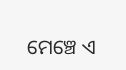ମେଞ୍ଚେ ଏ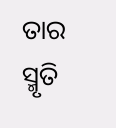ତାର ସ୍ମୃତି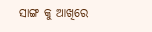ସାଙ୍ଗ କୁ ଆଖିରେ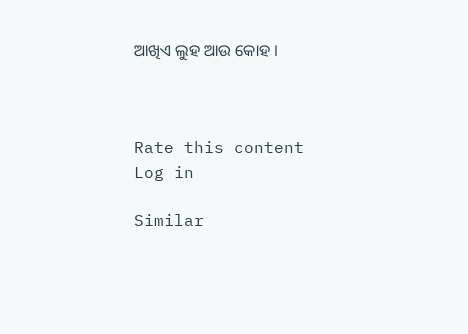ଆଖିଏ ଲୁହ ଆଉ କୋହ ।



Rate this content
Log in

Similar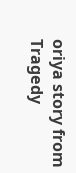oriya story from Tragedy